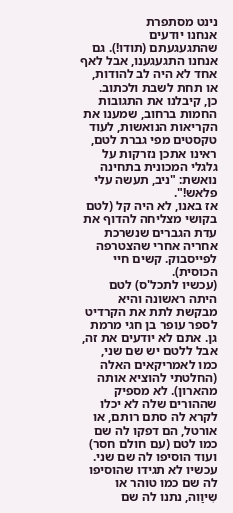נינט מסתפרת
אנחנו יודעים שהתגעגעתם (תודו!). גם אנחנו התגעגענו, אבל לאף אחד לא היה לב להודות, או תחת לשבת ולכתוב.
כן, קיבלנו את התגובות החמות ברחוב, שמענו את הקריאות הנואשות, לעוד טקסטים מפי גברת לטם, ראינו אתכן נזרקות על גלגלי המכונית בתחינה נואשת: "ניב, תעשה עלי פלאש!".
אז באנו, לא היה קל (לטם בקושי מצליחה להדוף את עדת הגברים שנשרכת אחריה אחרי שהצטרפה לפייסבוק. קשים חיי הכוסית).
(עכשיו לתכל'ס) לטם היתה ראשונה והיא מבקשת לתת את הקרדיט לספר עופר בן חגי מרמת גן. אתם לא יודעים את זה, אבל ללטם יש שם שני, כמו לאמריקאים האלה (החלטתי להוציא אותה מהארון). לא מספיק שההורים שלה לא יכלו לקרא לה סתם רותם, או אורטל, הם דפקו לה שם כמו לטם (עם חולם חסר) ועוד הוסיפו לה שם שני. עכשיו לא תגידו שהוסיפו לה שם כמו טוהר או שִיוַוה, נתנו לה שם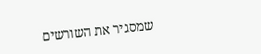שמסגיר את השורשים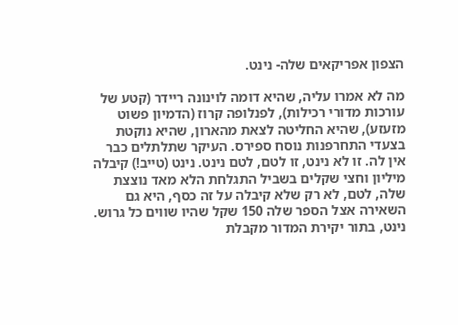הצפון אפריקאים שלה- נינט.

מה לא אמרו עליה, שהיא דומה לוינונה ריידר (קטע של עורכות מדורי רכילות), לפנלופה קרוז (הדמיון פשוט מזעזע), שהיא החליטה לצאת מהארון, שהיא נוקטת בצעדי התחרפנות נוסח ספירס. העיקר שתלתלים כבר אין לה. זו לא נינט, זו לטם, לטם נינט. נינט (טייב!) קיבלה מיליון וחצי שקלים בשביל התגלחת הלא מאד נוצצת שלה, לטם, לא רק שלא קיבלה על זה כסף, היא גם השאירה אצל הספר שלה 150 שקל שהיו שווים כל גרוש. נינט, בתור יקירת המדור מקבלת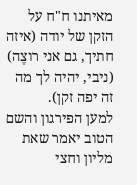מאיתנו ח"ח על הזקן של יודה (איזה חתיך, גם אני רוצֶה) (ניבי, יהיה לך מה זה יפה זקן).
למען הפירגון והשם הטוב יאמר שאת מליון וחצי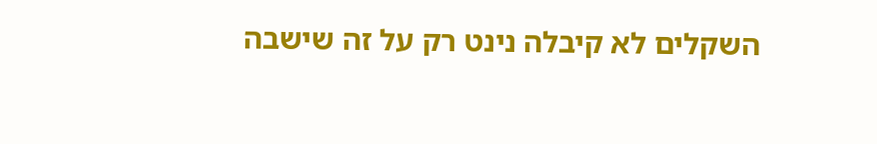השקלים לא קיבלה נינט רק על זה שישבה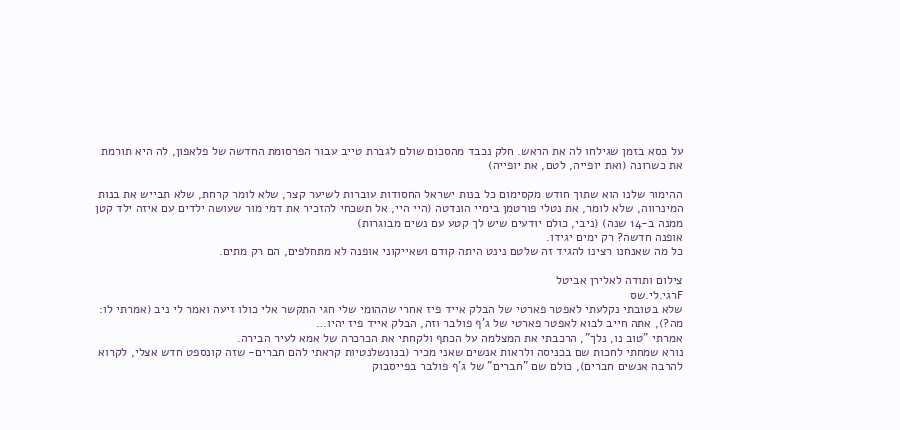על כסא בזמן שגילחו לה את הראש. חלק נכבד מהסכום שולם לגברת טייב עבור הפרסומת החדשה של פלאפון, לה היא תורמת את כשרונה (ואת יופייה, לטם, את יופייה)

ההימור שלנו הוא שתוך חודש מקסימום כל בנות ישראל החסודות עוברות לשיער קצר, שלא לומר קרחת, שלא תבייש את בנות המינרווה, שלא לומר, את נטלי פורטמן בימיי הונדטה (היי היי, אל תשכחי להזכיר את דמי מור שעושה ילדים עם איזה ילד קטן ממנה ב-14 שנה) (ניבי, כולם יודעים שיש לך קטע עם נשים מבוגרות)
אופנה חדשה? רק ימים יגידו.
כל מה שאנחנו רצינו להגיד זה שלטם נינט היתה קודם ושאייקוני אופנה לא מתחלפים, הם רק מתים.

צילום ותודה לאלירן אביטל
Fרגי.לי.שס
שלא בטובתי נקלעתי לאפטר פארטי של הבלק אייד פיז אחרי שההומי שלי חגי התקשר אלי כולו זיעה ואמר לי ניב (אמרתי לו: מה?), אתה חייב לבוא לאפטר פארטי של ג'ף פולבר וזה, הבלק אייד פיז יהיו…
אמרתי "טוב נו, נלך", הרכבתי את המצלמה על הכתף ולקחתי את הכרכרה של אמא לעיר הבירה.
נורא שמחתי לחכות שם בכניסה ולראות אנשים שאני מכיר (בנונשלנטיות קראתי להם חברים- שזה קונספט חדש אצלי, לקרוא להרבה אנשים חברים), כולם שם "חברים" של ג'ף פולבר בפייסבוק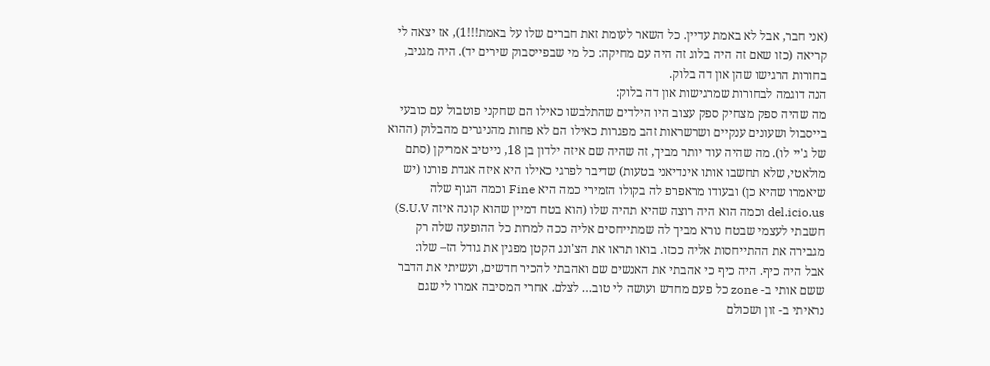(אני חבר, אבל לא באמת עדיין. כל השאר לעומת זאת חברים שלו על באמת!!!1), אז יצאה לי קריאה (כזו שאם זה היה בלוג זה היה עם מחיקה: כל מי שבפייסבוק שירים יד). היה מגניב, בחורות הרגישו שהן און דה בלוק.
הנה דוגמה לבחורות שמרגישות און דה בלוק:
מה שהיה ספק מצחיק ספק עצוב היו הילדים שהתלבשו כאילו הם שחקני פוטבול עם כובעי בייסבול ושעונים ענקיים ושרשראות זהב מפגרות כאילו הם לא פחות מהניגרים מהבלוק (ההוא של ג'יי לו). מה שהיה עוד יותר מביך, זה שהיה שם איזה ילדון בן 18, נייטיב אמריקן (סתם מולאטי, שלא תחשבו אותו אינדיאני בטעות) שדיבר לפרגי כאילו היא איזה אגדת פורנו (יש שיאמרו שהיא כן) ובעודו מראפרפ לה בקולו הזמירי כמה היא Fine וכמה הגוף שלה del.icio.us וכמה הוא היה רוצה שהיא תהיה שלו (הוא בטח דמיין שהוא קונה איזה S.U.V) חשבתי לעצמי שבטח נורא מביך לה שמתייחסים אליה ככה למרות כל ההופעה שלה רק מגבירה את ההתייחסות אליה ככזו. בואו תראו את הצ'ונג הקטן מפגין את גודל הז– שלו:
אבל היה כיף. היה כיף כי אהבתי את האנשים שם ואהבתי להכיר חדשים, ועשיתי את הדבר ששם אותי ב- zone כל פעם מחדש ועושה לי טוב… לצלם. אחרי המסיבה אמרו לי שגם נראיתי ב- זון ושכולם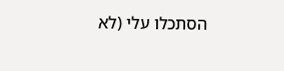הסתכלו עלי (לא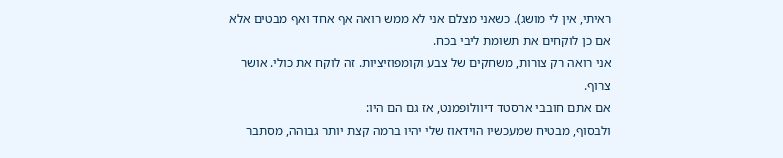ראיתי, אין לי מושג). כשאני מצלם אני לא ממש רואה אף אחד ואף מבטים אלא אם כן לוקחים את תשומת ליבי בכח.
אני רואה רק צורות, משחקים של צבע וקומפוזיציות. זה לוקח את כולי. אושר צרוף.
אם אתם חובבי ארסטד דיוולופמנט, אז גם הם היו:
ולבסוף, מבטיח שמעכשיו הוידאוז שלי יהיו ברמה קצת יותר גבוהה, מסתבר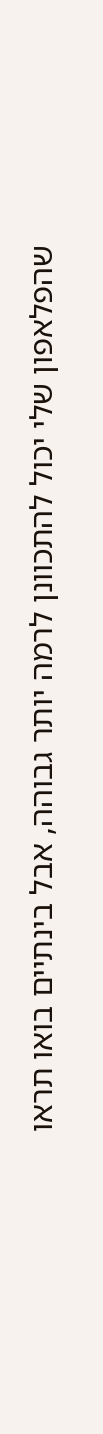שהפלאפון שלי יכול להתכוונן לרמה יותר גבוהה, אבל בינתיים בואו תראו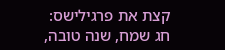קצת את פרגילישס:
חג שמח, שנה טובה,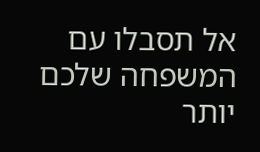אל תסבלו עם המשפחה שלכם יותר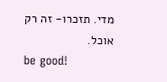מדי. תזכרו- זה רק אוכל.
be good!